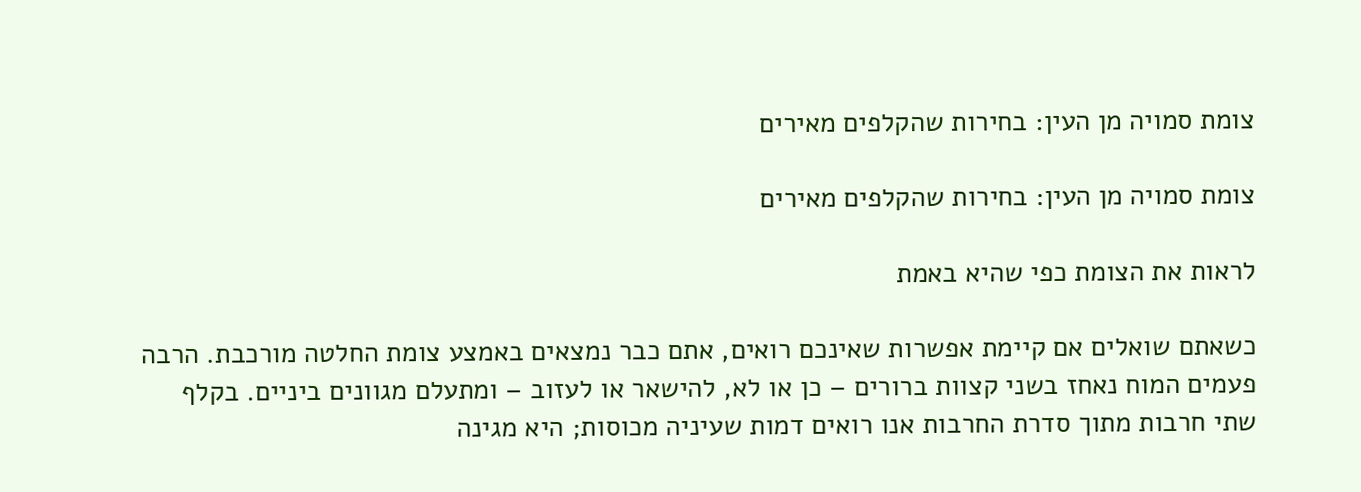צומת סמויה מן העין: בחירות שהקלפים מאירים

צומת סמויה מן העין: בחירות שהקלפים מאירים

לראות את הצומת כפי שהיא באמת

כשאתם שואלים אם קיימת אפשרות שאינכם רואים, אתם כבר נמצאים באמצע צומת החלטה מורכבת. הרבה פעמים המוח נאחז בשני קצוות ברורים – כן או לא, להישאר או לעזוב – ומתעלם מגוונים ביניים. בקלף שתי חרבות מתוך סדרת החרבות אנו רואים דמות שעיניה מכוסות; היא מגינה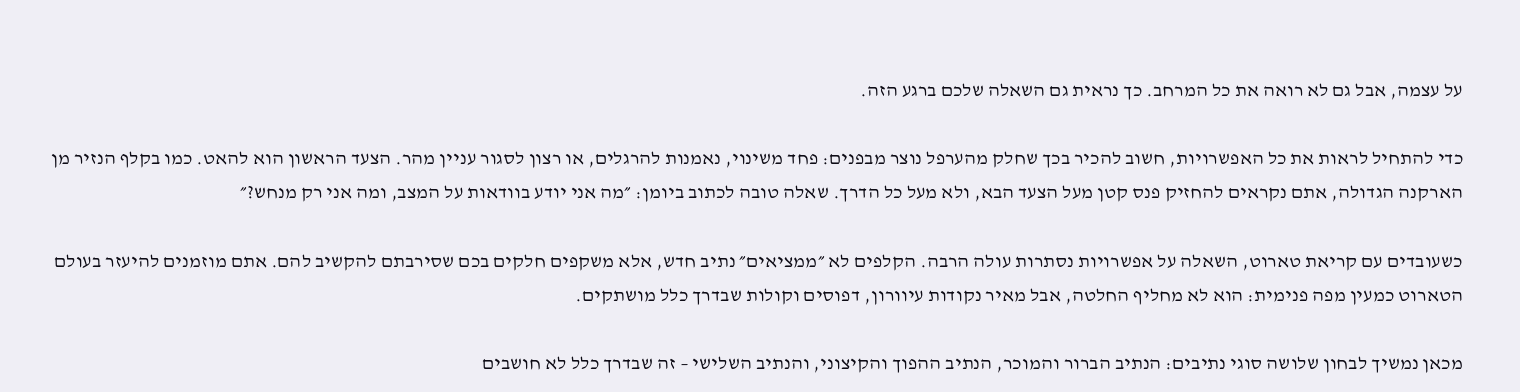על עצמה, אבל גם לא רואה את כל המרחב. כך נראית גם השאלה שלכם ברגע הזה.

כדי להתחיל לראות את כל האפשרויות, חשוב להכיר בכך שחלק מהערפל נוצר מבפנים: פחד משינוי, נאמנות להרגלים, או רצון לסגור עניין מהר. הצעד הראשון הוא להאט. כמו בקלף הנזיר מן הארקנה הגדולה, אתם נקראים להחזיק פנס קטן מעל הצעד הבא, ולא מעל כל הדרך. שאלה טובה לכתוב ביומן: ״מה אני יודע בוודאות על המצב, ומה אני רק מנחש?״

כשעובדים עם קריאת טארוט, השאלה על אפשרויות נסתרות עולה הרבה. הקלפים לא ״ממציאים״ נתיב חדש, אלא משקפים חלקים בכם שסירבתם להקשיב להם. אתם מוזמנים להיעזר בעולם הטארוט כמעין מפה פנימית: הוא לא מחליף החלטה, אבל מאיר נקודות עיוורון, דפוסים וקולות שבדרך כלל מושתקים.

מכאן נמשיך לבחון שלושה סוגי נתיבים: הנתיב הברור והמוכר, הנתיב ההפוך והקיצוני, והנתיב השלישי – זה שבדרך כלל לא חושבים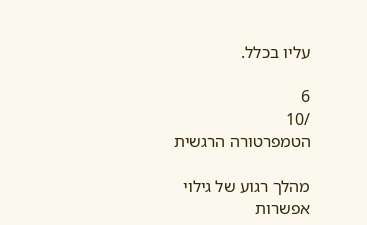עליו בכלל.

6
/10
הטמפרטורה הרגשית

מהלך רגוע של גילוי אפשרות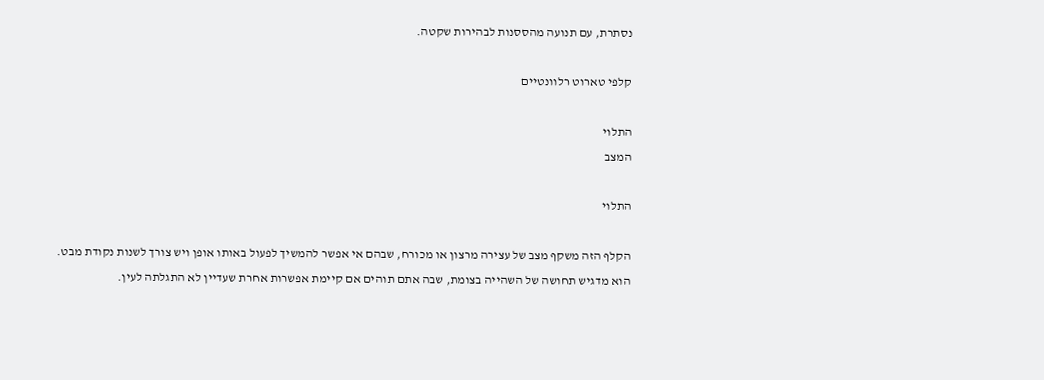נסתרת, עם תנועה מהססנות לבהירות שקטה.

קלפי טארוט רלוונטיים

התלוי
המצב

התלוי

הקלף הזה משקף מצב של עצירה מרצון או מכורח, שבהם אי אפשר להמשיך לפעול באותו אופן ויש צורך לשנות נקודת מבט. הוא מדגיש תחושה של השהייה בצומת, שבה אתם תוהים אם קיימת אפשרות אחרת שעדיין לא התגלתה לעין.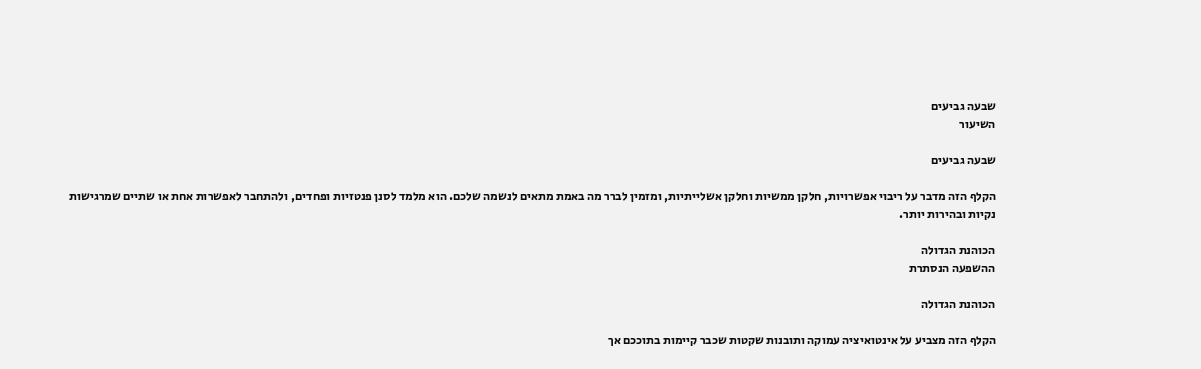שבעה גביעים
השיעור

שבעה גביעים

הקלף הזה מדבר על ריבוי אפשרויות, חלקן ממשיות וחלקן אשלייתיות, ומזמין לברר מה באמת מתאים לנשמה שלכם. הוא מלמד לסנן פנטזיות ופחדים, ולהתחבר לאפשרות אחת או שתיים שמרגישות נקיות ובהירות יותר.

הכוהנת הגדולה
ההשפעה הנסתרת

הכוהנת הגדולה

הקלף הזה מצביע על אינטואיציה עמוקה ותובנות שקטות שכבר קיימות בתוככם אך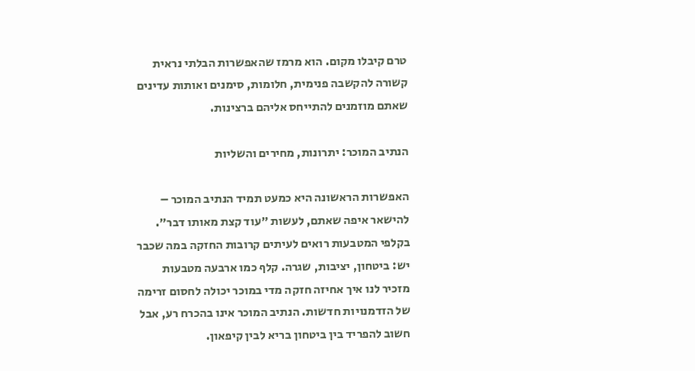טרם קיבלו מקום. הוא מרמז שהאפשרות הבלתי נראית קשורה להקשבה פנימית, חלומות, סימנים ואותות עדינים שאתם מוזמנים להתייחס אליהם ברצינות.

הנתיב המוכר: יתרונות, מחירים והשליות

האפשרות הראשונה היא כמעט תמיד הנתיב המוכר – להישאר איפה שאתם, לעשות ״עוד קצת מאותו דבר״. בקלפי המטבעות רואים לעיתים קרובות החזקה במה שכבר יש: ביטחון, יציבות, שגרה. קלף כמו ארבעה מטבעות מזכיר לנו איך אחיזה חזקה מדי במוכר יכולה לחסום זרימה של הזדמנויות חדשות. הנתיב המוכר אינו בהכרח רע, אבל חשוב להפריד בין ביטחון בריא לבין קיפאון.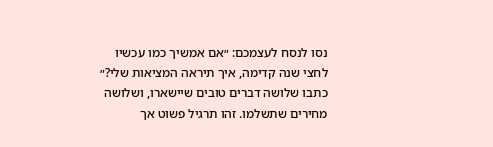נסו לנסח לעצמכם: ״אם אמשיך כמו עכשיו לחצי שנה קדימה, איך תיראה המציאות שלי?״ כתבו שלושה דברים טובים שיישארו, ושלושה מחירים שתשלמו. זהו תרגיל פשוט אך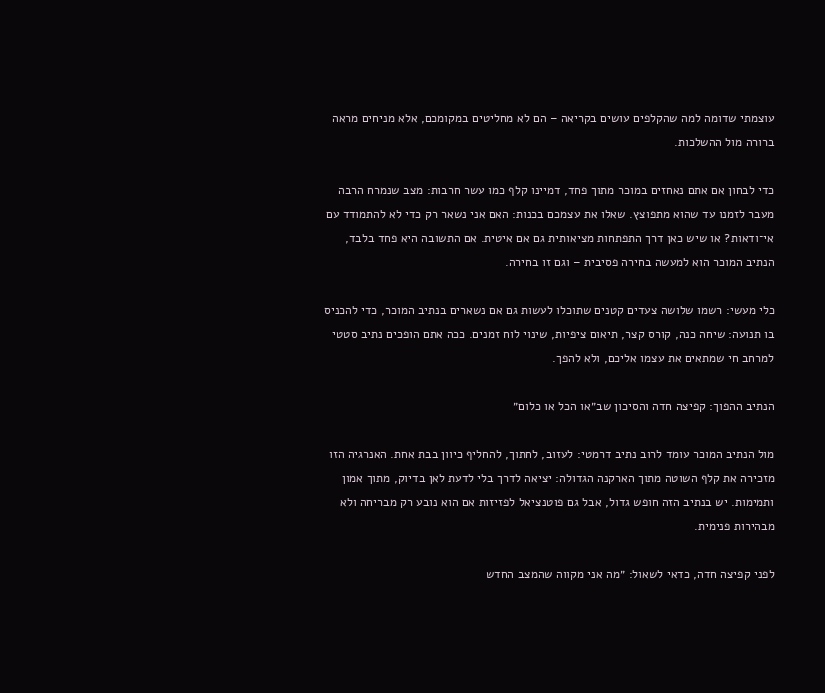עוצמתי שדומה למה שהקלפים עושים בקריאה – הם לא מחליטים במקומכם, אלא מניחים מראה ברורה מול ההשלכות.

כדי לבחון אם אתם נאחזים במוכר מתוך פחד, דמיינו קלף כמו עשר חרבות: מצב שנמרח הרבה מעבר לזמנו עד שהוא מתפוצץ. שאלו את עצמכם בכנות: האם אני נשאר רק כדי לא להתמודד עם אי־ודאות? או שיש כאן דרך התפתחות מציאותית גם אם איטית. אם התשובה היא פחד בלבד, הנתיב המוכר הוא למעשה בחירה פסיבית – וגם זו בחירה.

כלי מעשי: רשמו שלושה צעדים קטנים שתוכלו לעשות גם אם נשארים בנתיב המוכר, כדי להכניס בו תנועה: שיחה כנה, קורס קצר, תיאום ציפיות, שינוי לוח זמנים. ככה אתם הופכים נתיב סטטי למרחב חי שמתאים את עצמו אליכם, ולא להפך.

הנתיב ההפוך: קפיצה חדה והסיכון שב״או הכל או כלום״

מול הנתיב המוכר עומד לרוב נתיב דרמטי: לעזוב, לחתוך, להחליף כיוון בבת אחת. האנרגיה הזו מזכירה את קלף השוטה מתוך הארקנה הגדולה: יציאה לדרך בלי לדעת לאן בדיוק, מתוך אמון ותמימות. יש בנתיב הזה חופש גדול, אבל גם פוטנציאל לפזיזות אם הוא נובע רק מבריחה ולא מבהירות פנימית.

לפני קפיצה חדה, כדאי לשאול: ״מה אני מקווה שהמצב החדש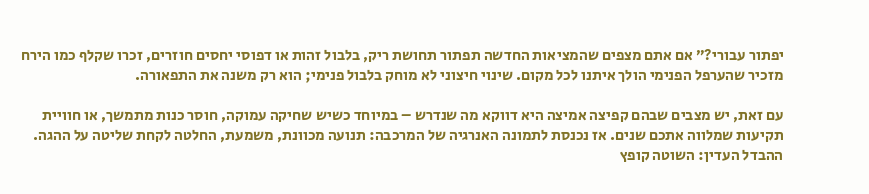יפתור עבורי?״ אם אתם מצפים שהמציאות החדשה תפתור תחושת ריק, בלבול זהות או דפוסי יחסים חוזרים, זכרו שקלף כמו הירח מזכיר שהערפל הפנימי הולך איתנו לכל מקום. שינוי חיצוני לא מוחק בלבול פנימי; הוא רק משנה את התפאורה.

עם זאת, יש מצבים שבהם קפיצה אמיצה היא דווקא מה שנדרש – במיוחד כשיש שחיקה עמוקה, חוסר כנות מתמשך, או חוויית תקיעות שמלווה אתכם שנים. אז נכנסת לתמונה האנרגיה של המרכבה: תנועה מכוונת, משמעת, החלטה לקחת שליטה על ההגה. ההבדל העדין: השוטה קופץ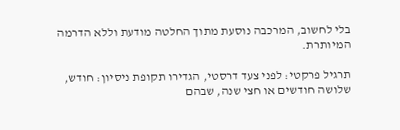בלי לחשוב, המרכבה נוסעת מתוך החלטה מודעת וללא הדרמה המיותרת.

תרגיל פרקטי: לפני צעד דרסטי, הגדירו תקופת ניסיון: חודש, שלושה חודשים או חצי שנה, שבהם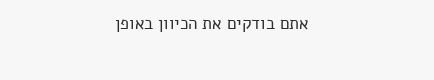אתם בודקים את הכיוון באופן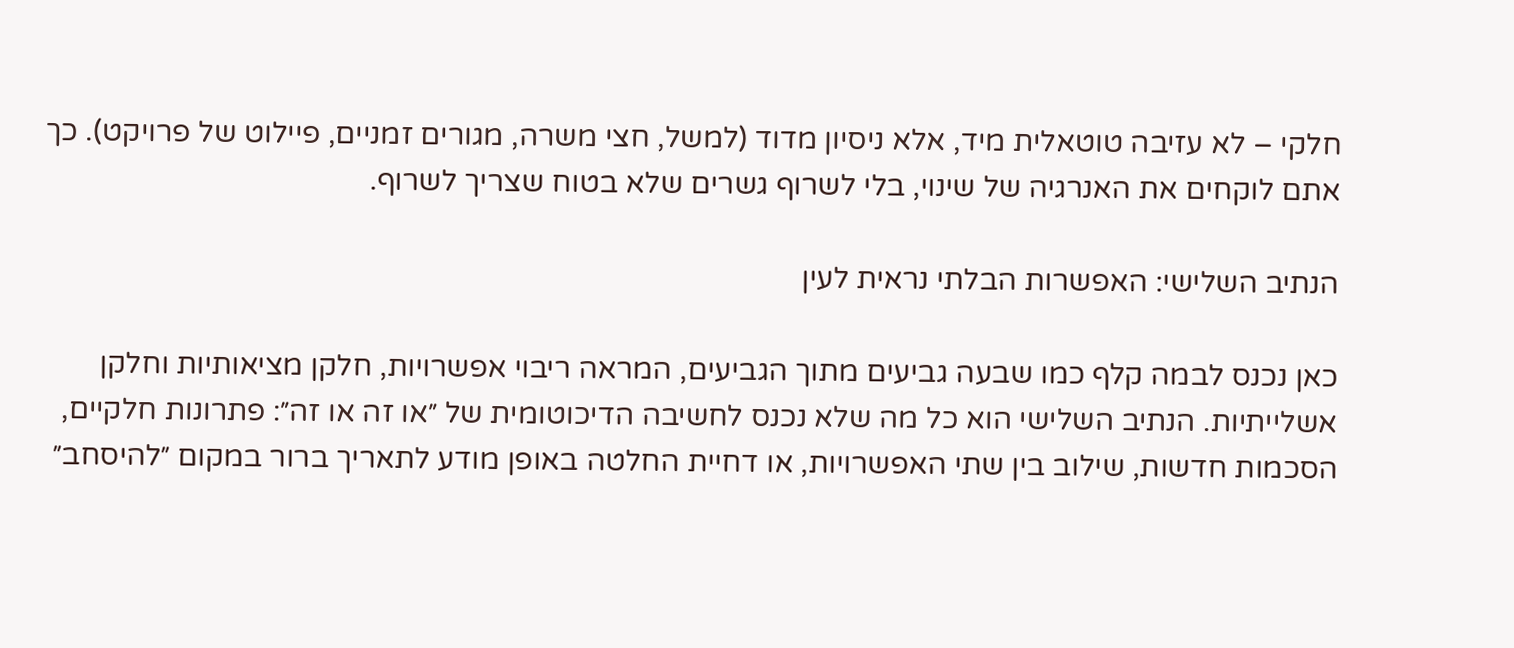חלקי – לא עזיבה טוטאלית מיד, אלא ניסיון מדוד (למשל, חצי משרה, מגורים זמניים, פיילוט של פרויקט). כך אתם לוקחים את האנרגיה של שינוי, בלי לשרוף גשרים שלא בטוח שצריך לשרוף.

הנתיב השלישי: האפשרות הבלתי נראית לעין

כאן נכנס לבמה קלף כמו שבעה גביעים מתוך הגביעים, המראה ריבוי אפשרויות, חלקן מציאותיות וחלקן אשלייתיות. הנתיב השלישי הוא כל מה שלא נכנס לחשיבה הדיכוטומית של ״או זה או זה״: פתרונות חלקיים, הסכמות חדשות, שילוב בין שתי האפשרויות, או דחיית החלטה באופן מודע לתאריך ברור במקום ״להיסחב״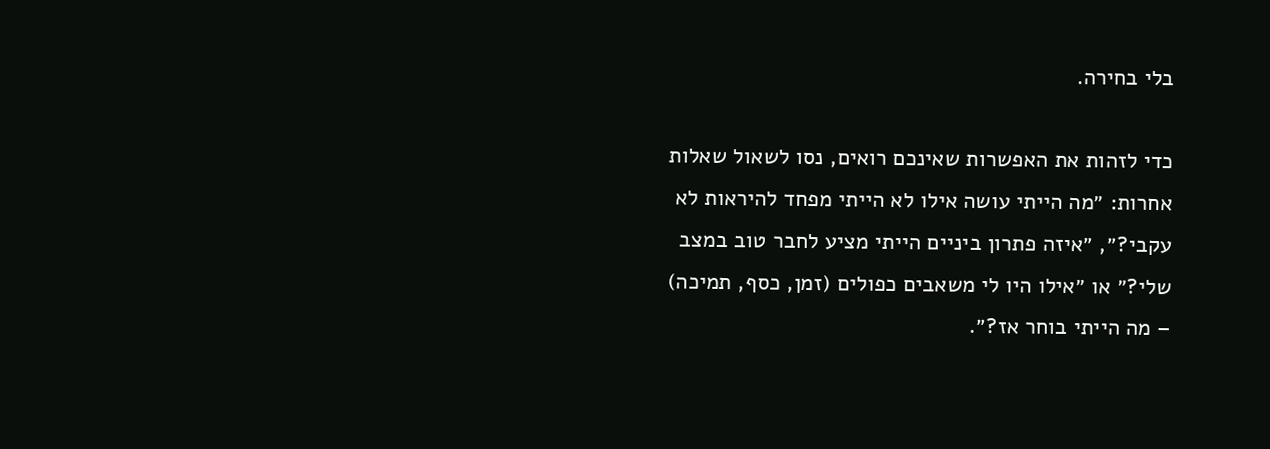בלי בחירה.

כדי לזהות את האפשרות שאינכם רואים, נסו לשאול שאלות אחרות: ״מה הייתי עושה אילו לא הייתי מפחד להיראות לא עקבי?״, ״איזה פתרון ביניים הייתי מציע לחבר טוב במצב שלי?״ או ״אילו היו לי משאבים כפולים (זמן, כסף, תמיכה) – מה הייתי בוחר אז?״.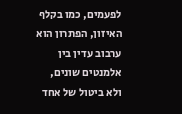לפעמים, כמו בקלף האיזון, הפתרון הוא ערבוב עדין בין אלמנטים שונים, ולא ביטול של אחד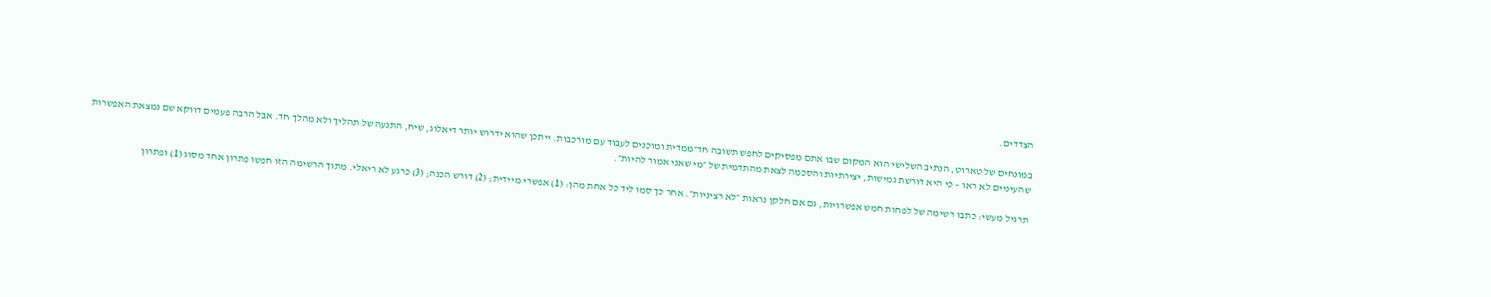הצדדים.

במונחים של טארוט, הנתיב השלישי הוא המקום שבו אתם מפסיקים לחפש תשובה חד־ממדית ומוכנים לעבוד עם מורכבות. ייתכן שהוא ידרוש יותר דיאלוג, שיח, התנעה של תהליך ולא מהלך חד. אבל הרבה פעמים דווקא שם נמצאת האפשרות שהעיניים לא ראו – כי היא דורשת גמישות, יצירתיות והסכמה לצאת מהתדמית של ״מי שאני אמור להיות״.

תרגיל מעשי: כתבו רשימה של לפחות חמש אפשרויות, גם אם חלקן נראות ״לא רציניות״. אחר כך סמו ליד כל אחת מהן: (1) אפשרי מיידית; (2) דורש הכנה; (3) כרגע לא ריאלי. מתוך הרשימה הזו חפשו פתרון אחד מסוג (1) ופתרון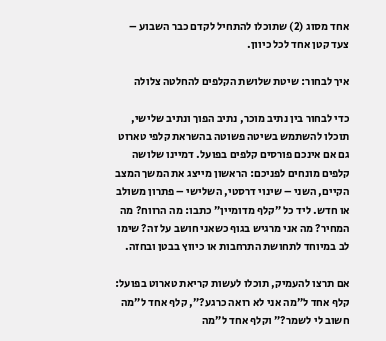אחד מסוג (2) שתוכלו להתחיל לקדם כבר השבוע – צעד קטן אחד לכל כיוון.

איך לבחור: שיטת שלושת הקלפים להחלטה צלולה

כדי לבחור בין נתיב מוכר, נתיב הפוך ונתיב שלישי, תוכלו להשתמש בשיטה פשוטה בהשראת קלפי טארוט גם אם אינכם פורסים קלפים בפועל. דמיינו שלושה קלפים מונחים לפניכם: הראשון מייצג את המשך המצב הקיים, השני – שינוי דרסטי, השלישי – פתרון משולב או חדש. ליד כל ״קלף מדומיין״ כתבו: מה הרווח? מה המחיר? מה אני מרגיש בגוף כשאני חושב על זה? שימו לב במיוחד לתחושת התרחבות או כיווץ בבטן ובחזה.

אם תרצו להעמיק, תוכלו לעשות קריאת טארוט בפועל: קלף אחד ל״מה אני לא רואה כרגע?״, קלף אחד ל״מה חשוב לי לשמר?״ וקלף אחד ל״מה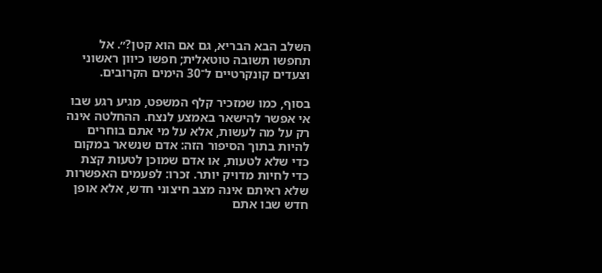השלב הבא הבריא, גם אם הוא קטן?״. אל תחפשו תשובה טוטאלית; חפשו כיוון ראשוני וצעדים קונקרטיים ל־30 הימים הקרובים.

בסוף, כמו שמזכיר קלף המשפט, מגיע רגע שבו אי אפשר להישאר באמצע לנצח. ההחלטה אינה רק על מה לעשות, אלא על מי אתם בוחרים להיות בתוך הסיפור הזה: אדם שנשאר במקום כדי שלא לטעות, או אדם שמוכן לטעות קצת כדי לחיות מדויק יותר. זכרו: לפעמים האפשרות שלא ראיתם אינה מצב חיצוני חדש, אלא אופן חדש שבו אתם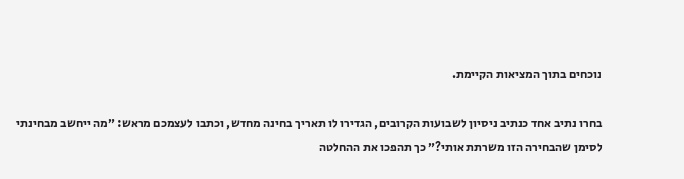נוכחים בתוך המציאות הקיימת.

בחרו נתיב אחד כנתיב ניסיון לשבועות הקרובים, הגדירו לו תאריך בחינה מחדש, וכתבו לעצמכם מראש: ״מה ייחשב מבחינתי לסימן שהבחירה הזו משרתת אותי?״ כך תהפכו את ההחלטה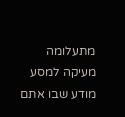מתעלומה מעיקה למסע מודע שבו אתם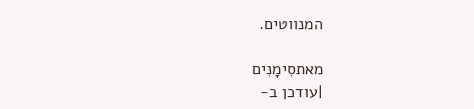המנווטים.

מאתסִימָנִים
|עודכן ב-